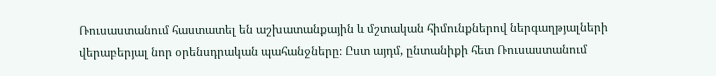Ռուսաստանում հաստատել են աշխատանքային և մշտական հիմունքներով ներգաղթյալների վերաբերյալ նոր օրենսդրական պահանջները։ Ըստ այդմ, ընտանիքի հետ Ռուսաստանում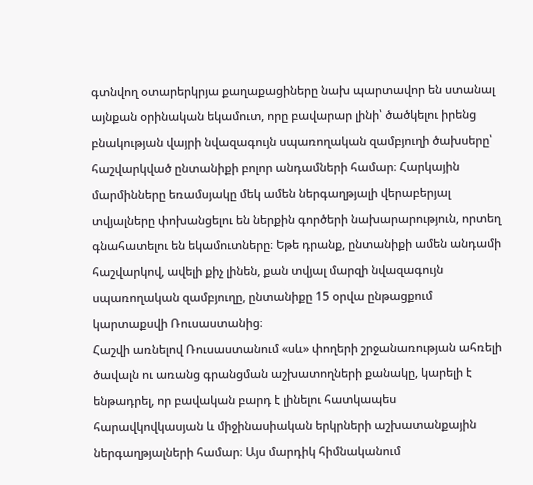գտնվող օտարերկրյա քաղաքացիները նախ պարտավոր են ստանալ այնքան օրինական եկամուտ, որը բավարար լինի՝ ծածկելու իրենց բնակության վայրի նվազագույն սպառողական զամբյուղի ծախսերը՝ հաշվարկված ընտանիքի բոլոր անդամների համար։ Հարկային մարմինները եռամսյակը մեկ ամեն ներգաղթյալի վերաբերյալ տվյալները փոխանցելու են ներքին գործերի նախարարություն, որտեղ գնահատելու են եկամուտները։ Եթե դրանք, ընտանիքի ամեն անդամի հաշվարկով, ավելի քիչ լինեն, քան տվյալ մարզի նվազագույն սպառողական զամբյուղը, ընտանիքը 15 օրվա ընթացքում կարտաքսվի Ռուսաստանից։
Հաշվի առնելով Ռուսաստանում «սև» փողերի շրջանառության ահռելի ծավալն ու առանց գրանցման աշխատողների քանակը, կարելի է ենթադրել, որ բավական բարդ է լինելու հատկապես հարավկովկասյան և միջինասիական երկրների աշխատանքային ներգաղթյալների համար։ Այս մարդիկ հիմնականում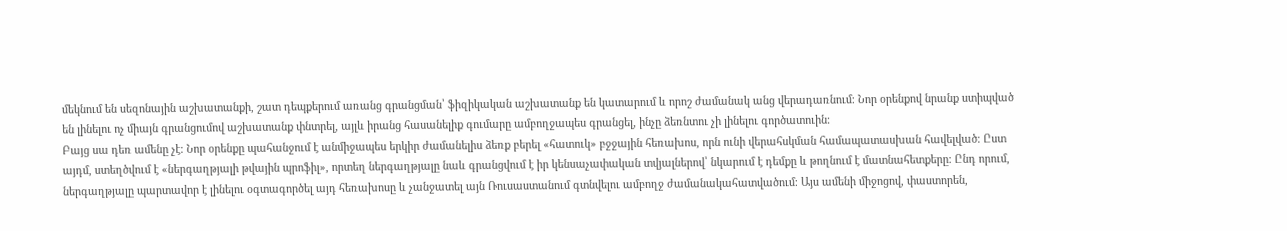մեկնում են սեզոնային աշխատանքի, շատ դեպքերում առանց գրանցման՝ ֆիզիկական աշխատանք են կատարում և որոշ ժամանակ անց վերադառնում։ Նոր օրենքով նրանք ստիպված են լինելու ոչ միայն գրանցումով աշխատանք փնտրել, այլև իրանց հասանելիք գումարը ամբողջապես գրանցել, ինչը ձեռնտու չի լինելու գործատուին։
Բայց սա դեռ ամենը չէ։ Նոր օրենքը պահանջում է անմիջապես երկիր ժամանելիս ձեռք բերել «հատուկ» բջջային հեռախոս, որն ունի վերահսկման համապատասխան հավելված։ Ըստ այդմ, ստեղծվում է «ներգաղթյալի թվային պրոֆիլ», որտեղ ներգաղթյալը նաև գրանցվում է իր կենսաչափական տվյալներով՝ նկարում է դեմքը և թողնում է մատնահետքերը։ Ընդ որում, ներգաղթյալը պարտավոր է լինելու օգտագործել այդ հեռախոսը և չանջատել այն Ռուսաստանում գտնվելու ամբողջ ժամանակահատվածում։ Այս ամենի միջոցով, փաստորեն,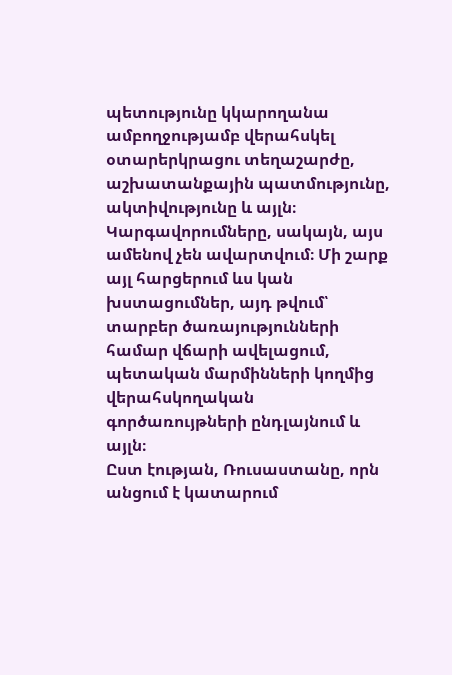պետությունը կկարողանա ամբողջությամբ վերահսկել օտարերկրացու տեղաշարժը, աշխատանքային պատմությունը, ակտիվությունը և այլն։
Կարգավորումները, սակայն, այս ամենով չեն ավարտվում։ Մի շարք այլ հարցերում ևս կան խստացումներ, այդ թվում՝ տարբեր ծառայությունների համար վճարի ավելացում, պետական մարմինների կողմից վերահսկողական գործառույթների ընդլայնում և այլն։
Ըստ էության, Ռուսաստանը, որն անցում է կատարում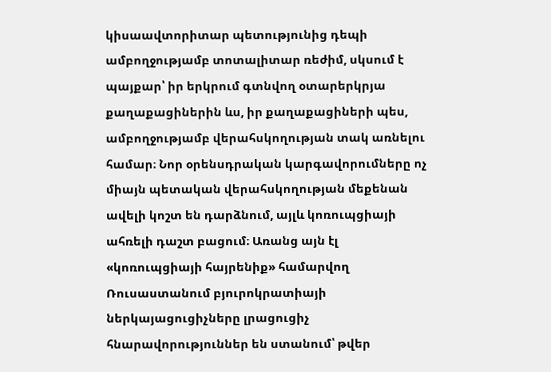կիսաավտորիտար պետությունից դեպի ամբողջությամբ տոտալիտար ռեժիմ, սկսում է պայքար՝ իր երկրում գտնվող օտարերկրյա քաղաքացիներին ևս, իր քաղաքացիների պես, ամբողջությամբ վերահսկողության տակ առնելու համար։ Նոր օրենսդրական կարգավորումները ոչ միայն պետական վերահսկողության մեքենան ավելի կոշտ են դարձնում, այլև կոռուպցիայի ահռելի դաշտ բացում։ Առանց այն էլ «կոռուպցիայի հայրենիք» համարվող Ռուսաստանում բյուրոկրատիայի ներկայացուցիչները լրացուցիչ հնարավորություններ են ստանում՝ թվեր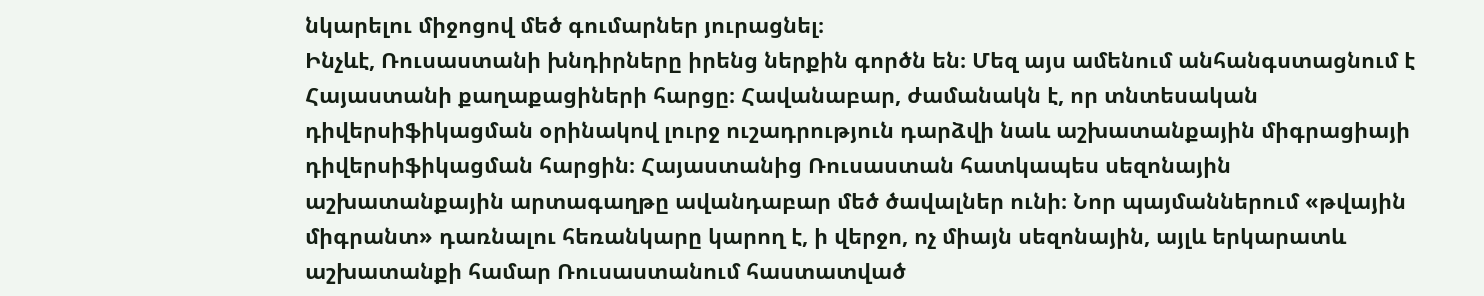նկարելու միջոցով մեծ գումարներ յուրացնել։
Ինչևէ, Ռուսաստանի խնդիրները իրենց ներքին գործն են։ Մեզ այս ամենում անհանգստացնում է Հայաստանի քաղաքացիների հարցը։ Հավանաբար, ժամանակն է, որ տնտեսական դիվերսիֆիկացման օրինակով լուրջ ուշադրություն դարձվի նաև աշխատանքային միգրացիայի դիվերսիֆիկացման հարցին։ Հայաստանից Ռուսաստան հատկապես սեզոնային աշխատանքային արտագաղթը ավանդաբար մեծ ծավալներ ունի։ Նոր պայմաններում «թվային միգրանտ» դառնալու հեռանկարը կարող է, ի վերջո, ոչ միայն սեզոնային, այլև երկարատև աշխատանքի համար Ռուսաստանում հաստատված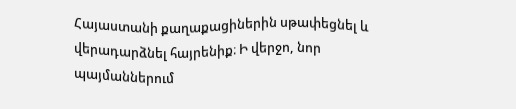Հայաստանի քաղաքացիներին սթափեցնել և վերադարձնել հայրենիք։ Ի վերջո, նոր պայմաններում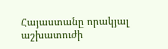Հայաստանը որակյալ աշխատուժի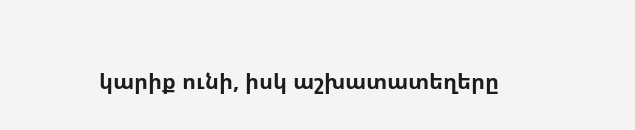կարիք ունի, իսկ աշխատատեղերը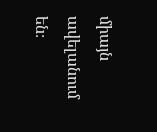միայն ավելանում են։